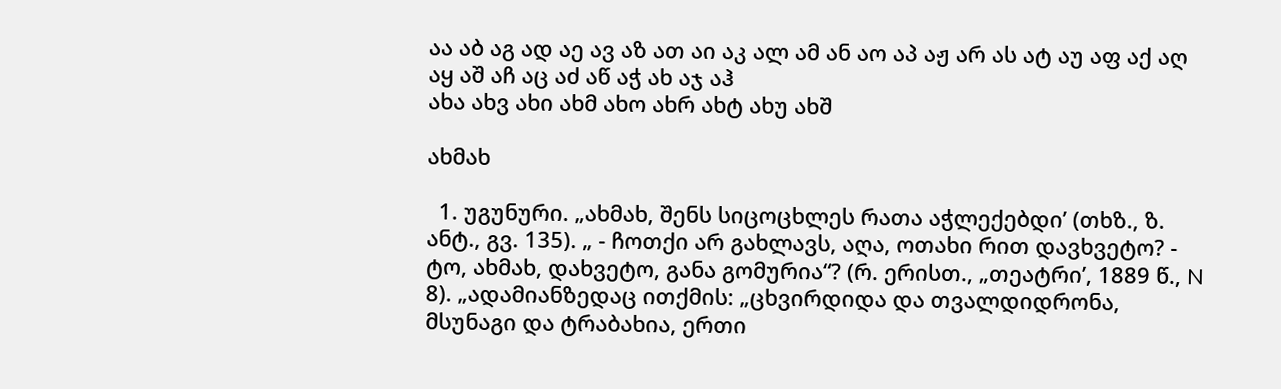აა აბ აგ ად აე ავ აზ ათ აი აკ ალ ამ ან აო აპ აჟ არ ას ატ აუ აფ აქ აღ აყ აშ აჩ აც აძ აწ აჭ ახ აჯ აჰ
ახა ახვ ახი ახმ ახო ახრ ახტ ახუ ახშ

ახმახ

  1. უგუნური. „ახმახ, შენს სიცოცხლეს რათა აჭლექებდი’ (თხზ., ზ. ანტ., გვ. 135). „ - ჩოთქი არ გახლავს, აღა, ოთახი რით დავხვეტო? - ტო, ახმახ, დახვეტო, განა გომურია“? (რ. ერისთ., „თეატრი’, 1889 წ., N 8). „ადამიანზედაც ითქმის: „ცხვირდიდა და თვალდიდრონა, მსუნაგი და ტრაბახია, ერთი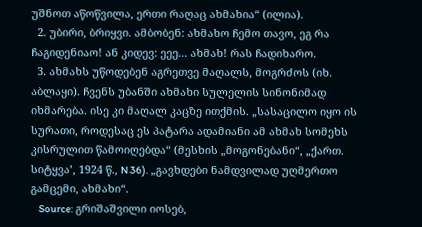უშნოთ აწოწვილა, ერთი რაღაც ახმახია“ (ილია).
  2. უბირი, ბრიყვი. ამბობენ: ახმახო ჩემო თავო, ეგ რა ჩაგიდენიაო! ან კიდევ: ეეე... ახმახ! რას ჩადიხარო.
  3. ახმახს უწოდებენ აგრეთვე მაღალს, მოგრძოს (იხ. აბლაყი). ჩვენს უბანში ახმახი სულელის სინონიმად იხმარება. ისე კი მაღალ კაცზე ითქმის. „სასაცილო იყო ის სურათი, როდესაც ეს პატარა ადამიანი ამ ახმახ სომეხს კისრულით წამოიღებდა“ (მესხის „მოგონებანი“, „ქართ. სიტყვა’, 1924 წ., N 36). „გავხდები ნამდვილად უღმერთო გამცემი, ახმახი“.
    Source: გრიშაშვილი იოსებ,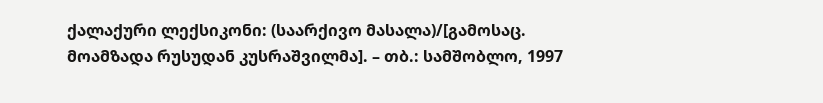ქალაქური ლექსიკონი: (საარქივო მასალა)/[გამოსაც. მოამზადა რუსუდან კუსრაშვილმა]. – თბ.: სამშობლო, 1997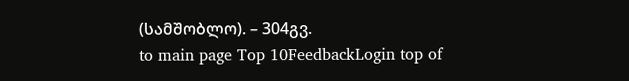(სამშობლო). – 304გვ.
to main page Top 10FeedbackLogin top of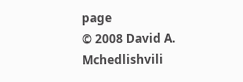page
© 2008 David A. Mchedlishvili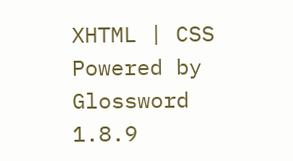XHTML | CSS Powered by Glossword 1.8.9